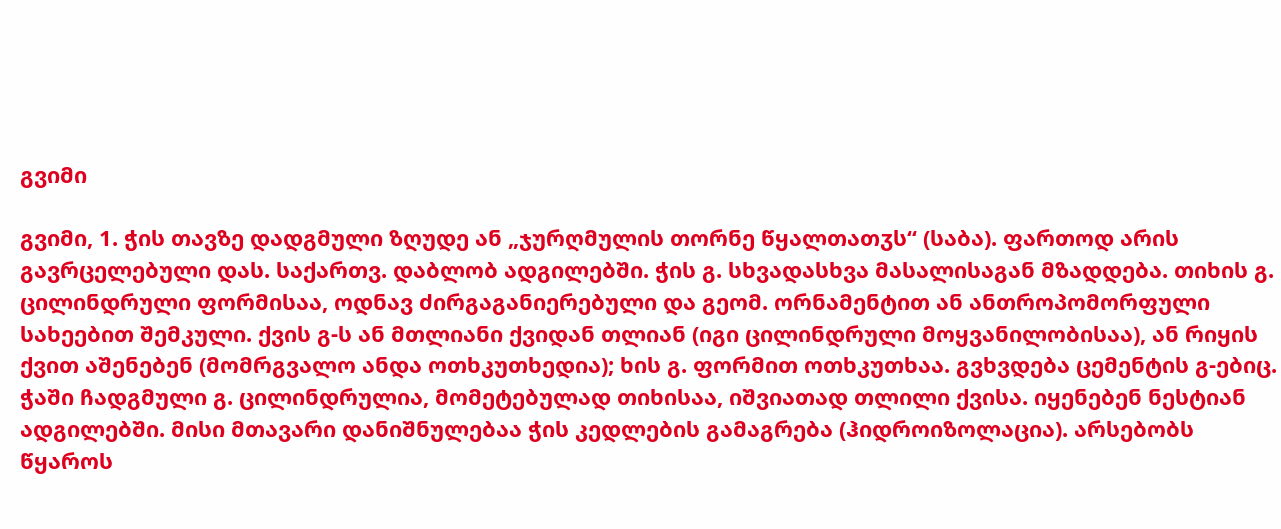გვიმი

გვიმი, 1. ჭის თავზე დადგმული ზღუდე ან „ჯურღმულის თორნე წყალთათჳს“ (საბა). ფართოდ არის გავრცელებული დას. საქართვ. დაბლობ ადგილებში. ჭის გ. სხვადასხვა მასალისაგან მზადდება. თიხის გ. ცილინდრული ფორმისაა, ოდნავ ძირგაგანიერებული და გეომ. ორნამენტით ან ანთროპომორფული სახეებით შემკული. ქვის გ-ს ან მთლიანი ქვიდან თლიან (იგი ცილინდრული მოყვანილობისაა), ან რიყის ქვით აშენებენ (მომრგვალო ანდა ოთხკუთხედია); ხის გ. ფორმით ოთხკუთხაა. გვხვდება ცემენტის გ-ებიც. ჭაში ჩადგმული გ. ცილინდრულია, მომეტებულად თიხისაა, იშვიათად თლილი ქვისა. იყენებენ ნესტიან ადგილებში. მისი მთავარი დანიშნულებაა ჭის კედლების გამაგრება (ჰიდროიზოლაცია). არსებობს წყაროს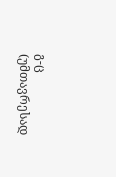გ-ც (უმთავრესად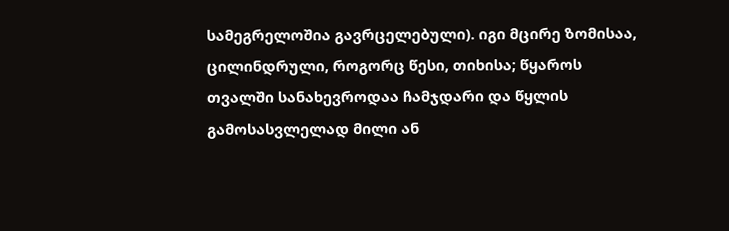სამეგრელოშია გავრცელებული). იგი მცირე ზომისაა, ცილინდრული, როგორც წესი, თიხისა; წყაროს თვალში სანახევროდაა ჩამჯდარი და წყლის გამოსასვლელად მილი ან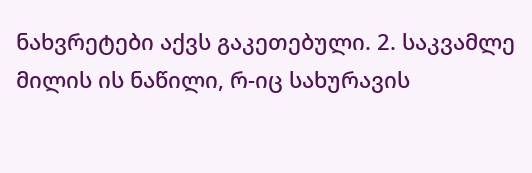ნახვრეტები აქვს გაკეთებული. 2. საკვამლე მილის ის ნაწილი, რ-იც სახურავის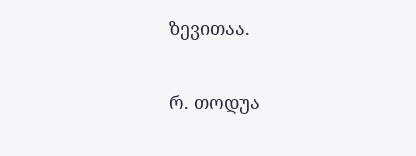ზევითაა.

რ. თოდუა